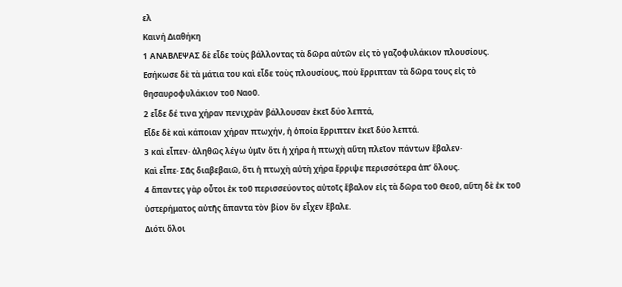ελ
Καινή Διαθήκη
1 ΑΝΑΒΛΕΨΑΣ δὲ εἶδε τοὺς βάλλοντας τὰ δῶρα αὐτῶν εἰς τὸ γαζοφυλάκιον πλουσίους.
Εσήκωσε δὲ τὰ μάτια του καὶ εἶδε τοὺς πλουσίους, ποὺ ἔρριπταν τὰ δῶρα τους εἰς τὸ θησαυροφυλάκιον τοῦ Ναοῦ.
2 εἶδε δέ τινα χήραν πενιχρὰν βάλλουσαν ἐκεῖ δύο λεπτά,
Εἶδε δὲ καὶ κάποιαν χήραν πτωχήν, ἡ ὁποία ἔρριπτεν ἐκεῖ δύο λεπτά.
3 καὶ εἶπεν· ἀληθῶς λέγω ὑμῖν ὅτι ἡ χήρα ἡ πτωχὴ αὕτη πλεῖον πάντων ἔβαλεν·
Καὶ εἶπε· Σᾶς διαβεβαιῶ, ὅτι ἡ πτωχὴ αὐτὴ χήρα ἔρριψε περισσότερα ἀπ’ ὅλους.
4 ἅπαντες γὰρ οὗτοι ἐκ τοῦ περισσεύοντος αὐτοῖς ἔβαλον εἰς τὰ δῶρα τοῦ Θεοῦ, αὕτη δὲ ἐκ τοῦ ὑστερήματος αὐτῆς ἅπαντα τὸν βίον ὃν εἶχεν ἔβαλε.
Διότι ὅλοι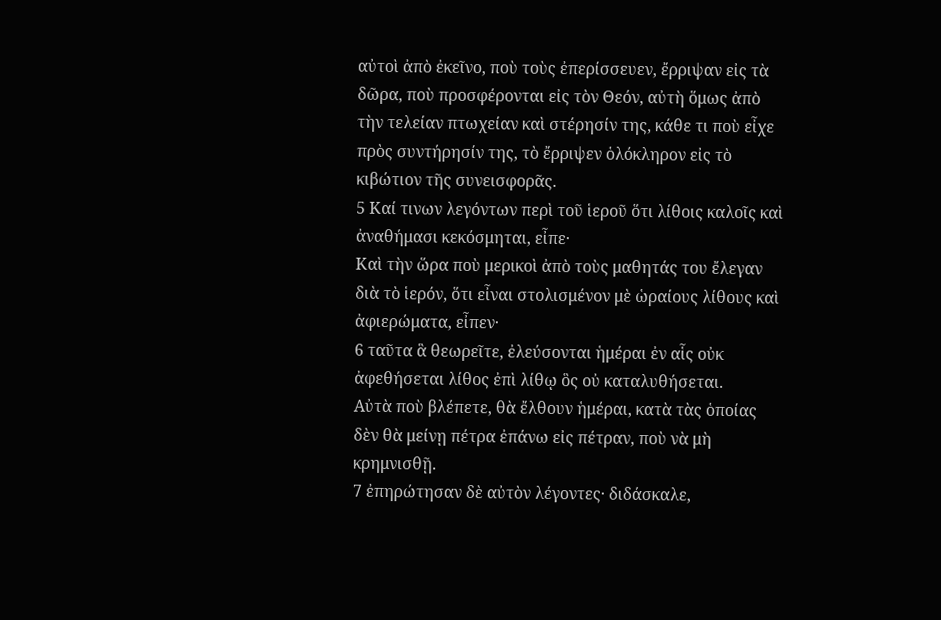αὐτοὶ ἀπὸ ἐκεῖνο, ποὺ τοὺς ἐπερίσσευεν, ἔρριψαν εἰς τὰ δῶρα, ποὺ προσφέρονται εἰς τὸν Θεόν, αὐτὴ ὅμως ἀπὸ τὴν τελείαν πτωχείαν καὶ στέρησίν της, κάθε τι ποὺ εἶχε πρὸς συντήρησίν της, τὸ ἔρριψεν ὁλόκληρον εἰς τὸ κιβώτιον τῆς συνεισφορᾶς.
5 Καί τινων λεγόντων περὶ τοῦ ἱεροῦ ὅτι λίθοις καλοῖς καὶ ἀναθήμασι κεκόσμηται, εἶπε·
Καὶ τὴν ὥρα ποὺ μερικοὶ ἀπὸ τοὺς μαθητάς του ἔλεγαν διὰ τὸ ἱερόν, ὅτι εἶναι στολισμένον μὲ ὡραίους λίθους καὶ ἀφιερώματα, εἶπεν·
6 ταῦτα ἃ θεωρεῖτε, ἐλεύσονται ἡμέραι ἐν αἷς οὐκ ἀφεθήσεται λίθος ἐπὶ λίθῳ ὃς οὐ καταλυθήσεται.
Αὐτὰ ποὺ βλέπετε, θὰ ἔλθουν ἡμέραι, κατὰ τὰς ὁποίας δὲν θὰ μείνῃ πέτρα ἐπάνω εἰς πέτραν, ποὺ νὰ μὴ κρημνισθῇ.
7 ἐπηρώτησαν δὲ αὐτὸν λέγοντες· διδάσκαλε,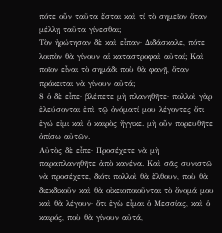πότε οὖν ταῦτα ἔσται καὶ τί τὸ σημεῖον ὅταν μέλλῃ ταῦτα γίνεσθαι;
Τὸν ἠρώτησαν δὲ καὶ εἶπαν· Διδάσκαλε, πότε λοιπὸν θὰ γίνουν αἱ καταστροφαὶ αὐταί; Καὶ ποῖον εἶναι τὸ σημάδι ποὺ θὰ φανῇ, ὅταν πρόκειται νὰ γίνουν αὐτά;
8 ὁ δὲ εἶπε· βλέπετε μὴ πλανηθῆτε· πολλοὶ γὰρ ἐλεύσονται ἐπὶ τῷ ὀνόματί μου λέγοντες ὅτι ἐγώ εἰμι καὶ ὁ καιρὸς ἤγγικε. μὴ οὖν πορευθῆτε ὀπίσω αὐτῶν.
Αὐτὸς δὲ εἶπε· Προσέχετε νὰ μὴ παραπλανηθῆτε ἀπὸ κανένα. Καὶ σᾶς συνιστῶ νὰ προσέχετε, διότι πολλοὶ θὰ ἔλθουν, ποὺ θὰ διεκδικοῦν καὶ θὰ οἰκειοποιοῦνται τὸ ὄνομά μου καὶ θὰ λέγουν· ὅτι ἐγὼ εἶμαι ὁ Μεσσίας, καὶ ὁ καιρός, ποὺ θὰ γίνουν αὐτά,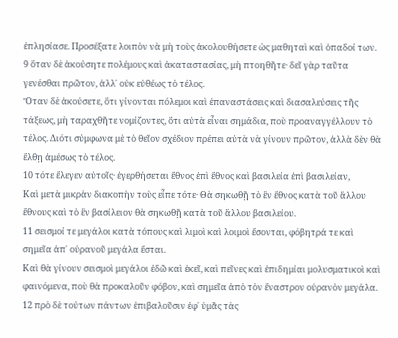ἐπλησίασε. Προσέξατε λοιπὸν νὰ μὴ τοὺς ἀκολουθήσετε ὡς μαθηταὶ καὶ ὀπαδοί των.
9 ὅταν δὲ ἀκούσητε πολέμους καὶ ἀκαταστασίας, μὴ πτοηθῆτε· δεῖ γὰρ ταῦτα γενέσθαι πρῶτον, ἀλλ᾿ οὐκ εὐθέως τὸ τέλος.
Ὅταν δὲ ἀκούσετε, ὅτι γίνονται πόλεμοι καὶ ἐπαναστάσεις καὶ διασαλεύσεις τῆς τάξεως, μὴ ταραχθῆτε νομίζοντες, ὅτι αὐτὰ εἶναι σημάδια, ποὺ προαναγγέλλουν τὸ τέλος. Διότι σύμφωνα μὲ τὸ θεῖον σχέδιον πρέπει αὐτὰ νὰ γίνουν πρῶτον, ἀλλὰ δὲν θὰ ἔλθῃ ἀμέσως τὸ τέλος.
10 τότε ἔλεγεν αὐτοῖς· ἐγερθήσεται ἔθνος ἐπὶ ἔθνος καὶ βασιλεία ἐπὶ βασιλείαν,
Καὶ μετὰ μικρὰν διακοπὴν τοὺς εἶπε τότε· Θὰ σηκωθῇ τὸ ἓν ἔθνος κατὰ τοῦ ἅλλου ἔθνους καὶ τὸ ἓν βασίλειον θὰ σηκωθῇ κατὰ τοῦ ἅλλου βασιλείου.
11 σεισμοί τε μεγάλοι κατὰ τόπους καὶ λιμοὶ καὶ λοιμοὶ ἔσονται, φόβητρά τε καὶ σημεῖα ἀπ᾿ οὐρανοῦ μεγάλα ἔσται.
Καὶ θὰ γίνουν σεισμοὶ μεγάλοι ἐδῶ καὶ ἐκεῖ, καὶ πεῖνες καὶ ἐπιδημίαι μολυσματικοὶ καὶ φαινόμενα, ποὺ θὰ προκαλοῦν φόβον, καὶ σημεῖα ἀπὸ τὸν ἔναστρον οὐρανὸν μεγάλα.
12 πρὸ δὲ τούτων πάντων ἐπιβαλοῦσιν ἐφ᾿ ὑμᾶς τὰς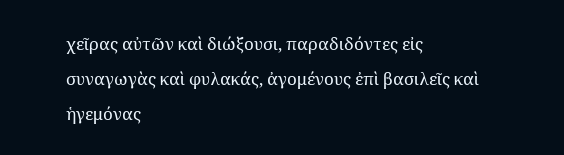χεῖρας αὐτῶν καὶ διώξουσι, παραδιδόντες εἰς συναγωγὰς καὶ φυλακάς, ἀγομένους ἐπὶ βασιλεῖς καὶ ἡγεμόνας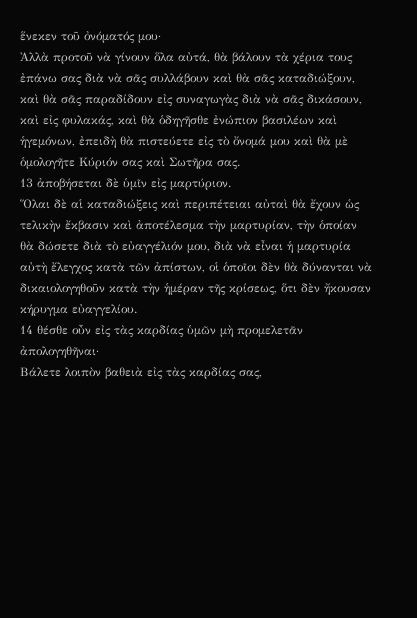ἕνεκεν τοῦ ὀνόματός μου·
Ἀλλὰ προτοῦ νὰ γίνουν ὅλα αὐτά, θὰ βάλουν τὰ χέρια τους ἐπάνω σας διὰ νὰ σᾶς συλλάβουν καὶ θὰ σᾶς καταδιώξουν, καὶ θὰ σᾶς παραδίδουν εἰς συναγωγὰς διὰ νὰ σᾶς δικάσουν, καὶ εἰς φυλακάς, καὶ θὰ ὁδηγῆσθε ἐνώπιον βασιλέων καὶ ἡγεμόνων, ἐπειδὴ θὰ πιστεύετε εἰς τὸ ὄνομά μου καὶ θὰ μὲ ὁμολογῆτε Κύριόν σας καὶ Σωτῆρα σας.
13 ἀποβήσεται δὲ ὑμῖν εἰς μαρτύριον.
Ὅλαι δὲ αἱ καταδιώξεις καὶ περιπέτειαι αὐταὶ θὰ ἔχουν ὡς τελικὴν ἔκβασιν καὶ ἀποτέλεσμα τὴν μαρτυρίαν, τὴν ὁποίαν θὰ δώσετε διὰ τὸ εὐαγγέλιόν μου, διὰ νὰ εἶναι ἡ μαρτυρία αὐτὴ ἔλεγχος κατὰ τῶν ἀπίστων, οἱ ὁποῖοι δὲν θὰ δύνανται νὰ δικαιολογηθοῦν κατὰ τὴν ἡμέραν τῆς κρίσεως, ὅτι δὲν ἤκουσαν κήρυγμα εὐαγγελίου.
14 θέσθε οὖν εἰς τὰς καρδίας ὑμῶν μὴ προμελετᾶν ἀπολογηθῆναι·
Βάλετε λοιπὸν βαθειὰ εἰς τὰς καρδίας σας,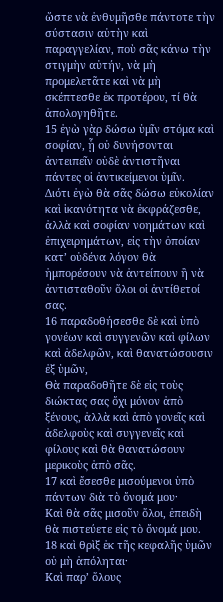ὥστε νὰ ἐνθυμῆσθε πάντοτε τὴν σύστασιν αὐτὴν καὶ παραγγελίαν, ποὺ σᾶς κάνω τὴν στιγμὴν αὐτήν, νὰ μὴ προμελετᾶτε καὶ νὰ μὴ σκέπτεσθε ἐκ προτέρου, τί θὰ ἀπολογηθῆτε.
15 ἐγὼ γὰρ δώσω ὑμῖν στόμα καὶ σοφίαν, ᾗ οὐ δυνήσονται ἀντειπεῖν οὐδὲ ἀντιστῆναι πάντες οἱ ἀντικείμενοι ὑμῖν.
Διότι ἐγὼ θὰ σᾶς δώσω εὐκολίαν καὶ ἱκανότητα νὰ ἐκφράζεσθε, ἀλλὰ καὶ σοφίαν νοημάτων καὶ ἐπιχειρημάτων, εἰς τὴν ὁποίαν κατ’ οὐδένα λόγον θὰ ἠμπορέσουν νὰ ἀντείπουν ἢ νὰ ἀντισταθοῦν ὅλοι οἱ ἀντίθετοί σας.
16 παραδοθήσεσθε δὲ καὶ ὑπὸ γονέων καὶ συγγενῶν καὶ φίλων καὶ ἀδελφῶν, καὶ θανατώσουσιν ἐξ ὑμῶν,
Θὰ παραδοθῆτε δὲ εἰς τοὺς διώκτας σας ὄχι μόνον ἀπὸ ξένους, ἀλλὰ καὶ ἀπὸ γονεῖς καὶ ἀδελφοὺς καὶ συγγενεῖς καὶ φίλους καὶ θὰ θανατώσουν μερικοὺς ἀπὸ σᾶς.
17 καὶ ἔσεσθε μισούμενοι ὑπὸ πάντων διὰ τὸ ὄνομά μου·
Καὶ θὰ σᾶς μισοῦν ὅλοι, ἐπειδὴ θὰ πιστεύετε εἰς τὸ ὄνομά μου.
18 καὶ θρὶξ ἐκ τῆς κεφαλῆς ὑμῶν οὐ μὴ ἀπόληται·
Καὶ παρ’ ὅλους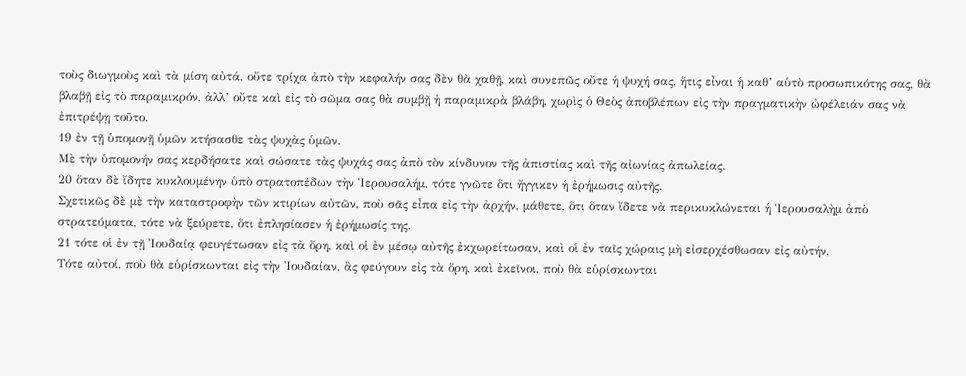τοὺς διωγμοὺς καὶ τὰ μίση αὐτά, οὔτε τρίχα ἀπὸ τὴν κεφαλήν σας δὲν θὰ χαθῇ, καὶ συνεπῶς οὔτε ἡ ψυχή σας, ἥτις εἶναι ἡ καθ’ αὑτὸ προσωπικότης σας, θὰ βλαβῇ εἰς τὸ παραμικρόν, ἀλλ’ οὔτε καὶ εἰς τὸ σῶμα σας θὰ συμβῇ ἡ παραμικρὰ βλάβη, χωρὶς ὁ Θεὸς ἀποβλέπων εἰς τὴν πραγματικὴν ὠφέλειάν σας νὰ ἐπιτρέψῃ τοῦτο.
19 ἐν τῇ ὑπομονῇ ὑμῶν κτήσασθε τὰς ψυχὰς ὑμῶν.
Μὲ τὴν ὑπομονήν σας κερδήσατε καὶ σώσατε τὰς ψυχάς σας ἀπὸ τὸν κίνδυνον τῆς ἀπιστίας καὶ τῆς αἰωνίας ἀπωλείας.
20 ὅταν δὲ ἴδητε κυκλουμένην ὑπὸ στρατοπέδων τὴν Ἱερουσαλήμ, τότε γνῶτε ὅτι ἤγγικεν ἡ ἐρήμωσις αὐτῆς.
Σχετικῶς δὲ μὲ τὴν καταστροφὴν τῶν κτιρίων αὐτῶν, ποὺ σᾶς εἶπα εἰς τὴν ἀρχήν, μάθετε, ὅτι ὅταν ἴδετε νὰ περικυκλώνεται ἡ Ἱερουσαλὴμ ἀπὸ στρατεύματα, τότε νὰ ξεύρετε, ὅτι ἐπλησίασεν ἡ ἐρήμωσίς της.
21 τότε οἱ ἐν τῇ Ἰουδαίᾳ φευγέτωσαν εἰς τὰ ὄρη, καὶ οἱ ἐν μέσῳ αὐτῆς ἐκχωρείτωσαν, καὶ οἱ ἐν ταῖς χώραις μὴ εἰσερχέσθωσαν εἰς αὐτήν,
Τότε αὐτοί, ποὺ θὰ εὑρίσκωνται εἰς τὴν Ἰουδαίαν, ἂς φεύγουν εἰς τὰ ὅρη, καὶ ἐκεῖνοι, ποὺ θὰ εὑρίσκωνται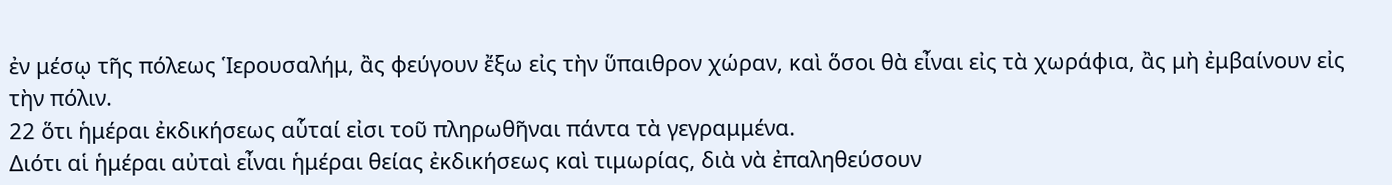ἐν μέσῳ τῆς πόλεως Ἱερουσαλήμ, ἂς φεύγουν ἔξω εἰς τὴν ὕπαιθρον χώραν, καὶ ὅσοι θὰ εἶναι εἰς τὰ χωράφια, ἂς μὴ ἐμβαίνουν εἰς τὴν πόλιν.
22 ὅτι ἡμέραι ἐκδικήσεως αὗταί εἰσι τοῦ πληρωθῆναι πάντα τὰ γεγραμμένα.
Διότι αἱ ἡμέραι αὐταὶ εἶναι ἡμέραι θείας ἐκδικήσεως καὶ τιμωρίας, διὰ νὰ ἐπαληθεύσουν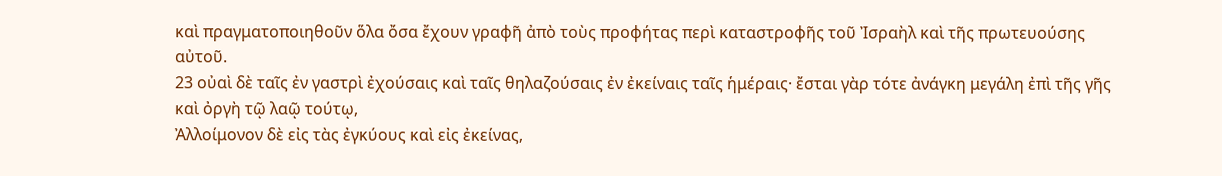καὶ πραγματοποιηθοῦν ὅλα ὄσα ἔχουν γραφῆ ἀπὸ τοὺς προφήτας περὶ καταστροφῆς τοῦ Ἰσραὴλ καὶ τῆς πρωτευούσης αὐτοῦ.
23 οὐαὶ δὲ ταῖς ἐν γαστρὶ ἐχούσαις καὶ ταῖς θηλαζούσαις ἐν ἐκείναις ταῖς ἡμέραις· ἔσται γὰρ τότε ἀνάγκη μεγάλη ἐπὶ τῆς γῆς καὶ ὀργὴ τῷ λαῷ τούτῳ,
Ἀλλοίμονον δὲ εἰς τὰς ἐγκύους καὶ εἰς ἐκείνας,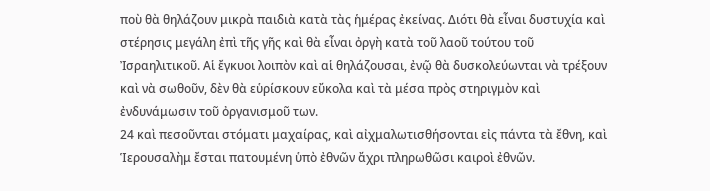ποὺ θὰ θηλάζουν μικρὰ παιδιὰ κατὰ τὰς ἡμέρας ἐκείνας. Διότι θὰ εἶναι δυστυχία καὶ στέρησις μεγάλη ἐπὶ τῆς γῆς καὶ θὰ εἶναι ὀργὴ κατὰ τοῦ λαοῦ τούτου τοῦ Ἰσραηλιτικοῦ. Αἱ ἔγκυοι λοιπὸν καὶ αἱ θηλάζουσαι, ἐνῷ θὰ δυσκολεύωνται νὰ τρέξουν καὶ νὰ σωθοῦν, δὲν θὰ εὑρίσκουν εὔκολα καὶ τὰ μέσα πρὸς στηριγμὸν καὶ ἐνδυνάμωσιν τοῦ ὀργανισμοῦ των.
24 καὶ πεσοῦνται στόματι μαχαίρας, καὶ αἰχμαλωτισθήσονται εἰς πάντα τὰ ἔθνη, καὶ Ἱερουσαλὴμ ἔσται πατουμένη ὑπὸ ἐθνῶν ἄχρι πληρωθῶσι καιροὶ ἐθνῶν.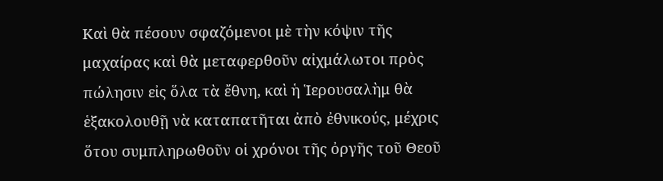Καὶ θὰ πέσουν σφαζόμενοι μὲ τὴν κόψιν τῆς μαχαίρας καὶ θὰ μεταφερθοῦν αἰχμάλωτοι πρὸς πώλησιν εἰς ὅλα τὰ ἔθνη, καὶ ἡ Ἱερουσαλὴμ θὰ ἑξακολουθῇ νὰ καταπατῆται ἀπὸ ἐθνικούς, μέχρις ὅτου συμπληρωθοῦν οἱ χρόνοι τῆς ὀργῆς τοῦ Θεοῦ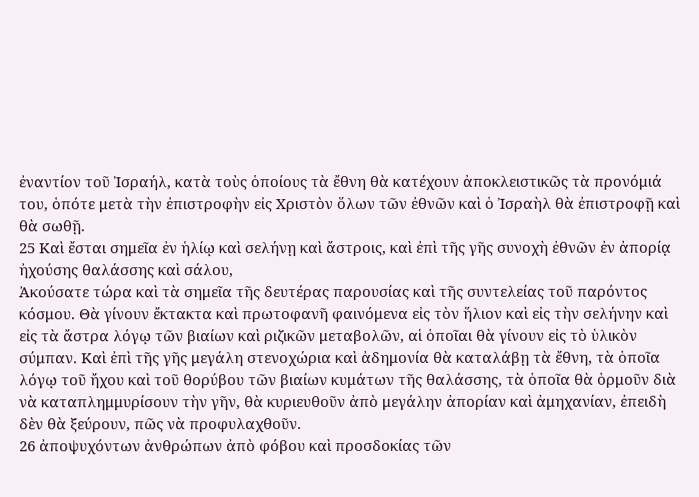ἐναντίον τοῦ Ἰσραήλ, κατὰ τοὺς ὁποίους τὰ ἔθνη θὰ κατέχουν ἀποκλειστικῶς τὰ προνόμιά του, ὁπότε μετὰ τὴν ἐπιστροφὴν εἰς Χριστὸν ὅλων τῶν ἐθνῶν καὶ ὁ Ἰσραὴλ θὰ ἐπιστροφῇ καὶ θὰ σωθῇ.
25 Καὶ ἔσται σημεῖα ἐν ἡλίῳ καὶ σελήνῃ καὶ ἄστροις, καὶ ἐπὶ τῆς γῆς συνοχὴ ἐθνῶν ἐν ἀπορίᾳ ἠχούσης θαλάσσης καὶ σάλου,
Ἀκούσατε τώρα καὶ τὰ σημεῖα τῆς δευτέρας παρουσίας καὶ τῆς συντελείας τοῦ παρόντος κόσμου. Θὰ γίνουν ἔκτακτα καὶ πρωτοφανῆ φαινόμενα εἰς τὸν ἥλιον καὶ εἰς τὴν σελήνην καὶ εἰς τὰ ἄστρα λόγῳ τῶν βιαίων καὶ ριζικῶν μεταβολῶν, αἱ ὁποῖαι θὰ γίνουν εἰς τὸ ὑλικὸν σύμπαν. Καὶ ἐπὶ τῆς γῆς μεγάλη στενοχώρια καὶ ἀδημονία θὰ καταλάβῃ τὰ ἔθνη, τὰ ὁποῖα λόγῳ τοῦ ἤχου καὶ τοῦ θορύβου τῶν βιαίων κυμάτων τῆς θαλάσσης, τὰ ὁποῖα θὰ ὁρμοῦν διὰ νὰ καταπλημμυρίσουν τὴν γῆν, θὰ κυριευθοῦν ἀπὸ μεγάλην ἀπορίαν καὶ ἀμηχανίαν, ἐπειδὴ δὲν θὰ ξεύρουν, πῶς νὰ προφυλαχθοῦν.
26 ἀποψυχόντων ἀνθρώπων ἀπὸ φόβου καὶ προσδοκίας τῶν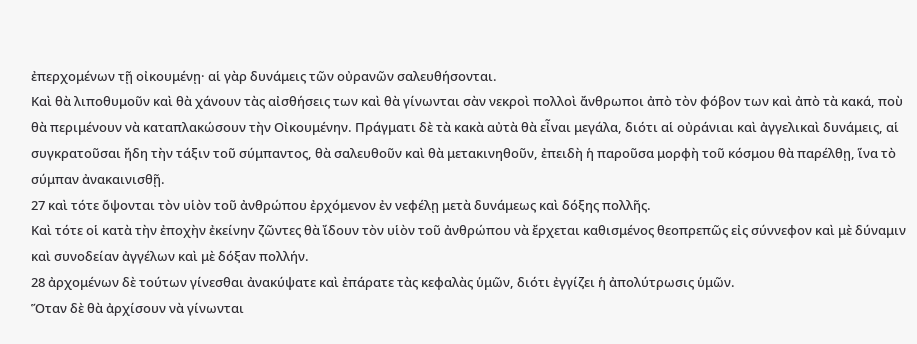ἐπερχομένων τῇ οἰκουμένῃ· αἱ γὰρ δυνάμεις τῶν οὐρανῶν σαλευθήσονται.
Καὶ θὰ λιποθυμοῦν καὶ θὰ χάνουν τὰς αἰσθήσεις των καὶ θὰ γίνωνται σὰν νεκροὶ πολλοὶ ἄνθρωποι ἀπὸ τὸν φόβον των καὶ ἀπὸ τὰ κακά, ποὺ θὰ περιμένουν νὰ καταπλακώσουν τὴν Οἰκουμένην. Πράγματι δὲ τὰ κακὰ αὐτὰ θὰ εἶναι μεγάλα, διότι αἱ οὐράνιαι καὶ ἀγγελικαὶ δυνάμεις, αἱ συγκρατοῦσαι ἤδη τὴν τάξιν τοῦ σύμπαντος, θὰ σαλευθοῦν καὶ θὰ μετακινηθοῦν, ἐπειδὴ ἡ παροῦσα μορφὴ τοῦ κόσμου θὰ παρέλθῃ, ἵνα τὸ σύμπαν ἀνακαινισθῇ.
27 καὶ τότε ὄψονται τὸν υἱὸν τοῦ ἀνθρώπου ἐρχόμενον ἐν νεφέλῃ μετὰ δυνάμεως καὶ δόξης πολλῆς.
Καὶ τότε οἱ κατὰ τὴν ἐποχὴν ἐκείνην ζῶντες θὰ ἴδουν τὸν υἱὸν τοῦ ἀνθρώπου νὰ ἔρχεται καθισμένος θεοπρεπῶς εἰς σύννεφον καὶ μὲ δύναμιν καὶ συνοδείαν ἀγγέλων καὶ μὲ δόξαν πολλήν.
28 ἀρχομένων δὲ τούτων γίνεσθαι ἀνακύψατε καὶ ἐπάρατε τὰς κεφαλὰς ὑμῶν, διότι ἐγγίζει ἡ ἀπολύτρωσις ὑμῶν.
Ὅταν δὲ θὰ ἀρχίσουν νὰ γίνωνται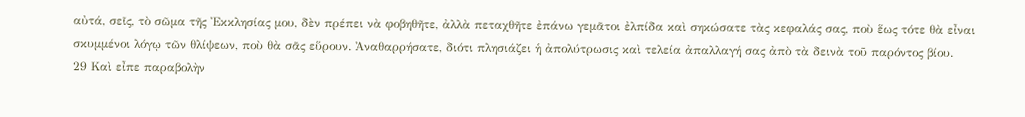αὐτά, σεῖς, τὸ σῶμα τῆς Ἐκκλησίας μου, δὲν πρέπει νὰ φοβηθῆτε, ἀλλὰ πεταχθῆτε ἐπάνω γεμᾶτοι ἐλπίδα καὶ σηκώσατε τὰς κεφαλάς σας, ποὺ ἕως τότε θὰ εἶναι σκυμμένοι λόγῳ τῶν θλίψεων, ποὺ θὰ σᾶς εὕρουν. Ἀναθαρρήσατε, διότι πλησιάζει ἡ ἀπολύτρωσις καὶ τελεία ἀπαλλαγή σας ἀπὸ τὰ δεινὰ τοῦ παρόντος βίου.
29 Καὶ εἶπε παραβολὴν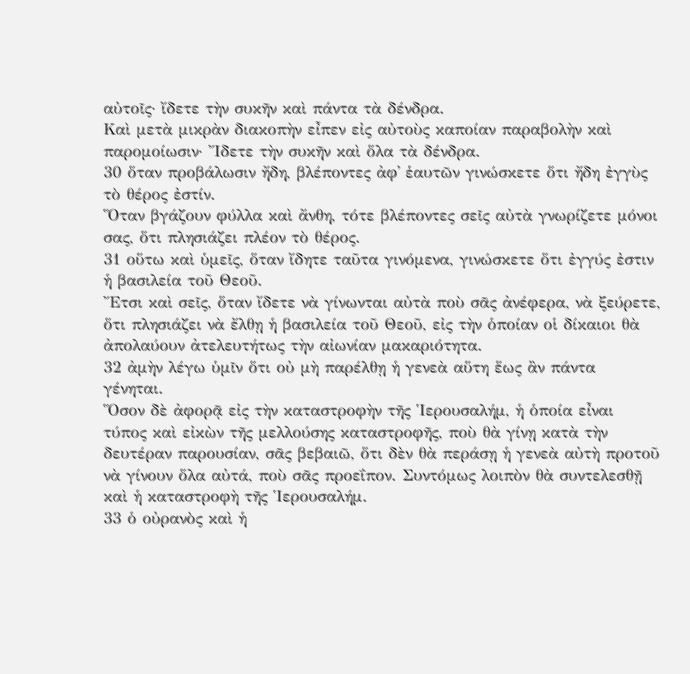αὐτοῖς· ἴδετε τὴν συκῆν καὶ πάντα τὰ δένδρα.
Καὶ μετὰ μικρὰν διακοπὴν εἶπεν εἰς αὐτοὺς καποίαν παραβολὴν καὶ παρομοίωσιν· Ἴδετε τὴν συκῆν καὶ ὅλα τὰ δένδρα.
30 ὅταν προβάλωσιν ἤδη, βλέποντες ἀφ᾿ ἑαυτῶν γινώσκετε ὅτι ἤδη ἐγγὺς τὸ θέρος ἐστίν.
Ὅταν βγάζουν φύλλα καὶ ἄνθη, τότε βλέποντες σεῖς αὐτὰ γνωρίζετε μόνοι σας, ὅτι πλησιάζει πλέον τὸ θέρος.
31 οὕτω καὶ ὑμεῖς, ὅταν ἴδητε ταῦτα γινόμενα, γινώσκετε ὅτι ἐγγύς ἐστιν ἡ βασιλεία τοῦ Θεοῦ.
Ἔτσι καὶ σεῖς, ὅταν ἴδετε νὰ γίνωνται αὐτὰ ποὺ σᾶς ἀνέφερα, νὰ ξεύρετε, ὅτι πλησιάζει νὰ ἔλθῃ ἡ βασιλεία τοῦ Θεοῦ, εἰς τὴν ὁποίαν οἱ δίκαιοι θὰ ἀπολαύουν ἀτελευτήτως τὴν αἰωνίαν μακαριότητα.
32 ἀμὴν λέγω ὑμῖν ὅτι οὐ μὴ παρέλθῃ ἡ γενεὰ αὕτη ἕως ἂν πάντα γένηται.
Ὅσον δὲ ἀφορᾷ εἰς τὴν καταστροφὴν τῆς Ἱερουσαλήμ, ἡ ὁποία εἶναι τύπος καὶ εἰκὼν τῆς μελλούσης καταστροφῆς, ποὺ θὰ γίνῃ κατὰ τὴν δευτέραν παρουσίαν, σᾶς βεβαιῶ, ὅτι δὲν θὰ περάσῃ ἡ γενεὰ αὐτὴ προτοῦ νὰ γίνουν ὅλα αὐτά, ποὺ σᾶς προεΐπον. Συντόμως λοιπὸν θὰ συντελεσθῇ καὶ ἡ καταστροφὴ τῆς Ἱερουσαλήμ.
33 ὁ οὐρανὸς καὶ ἡ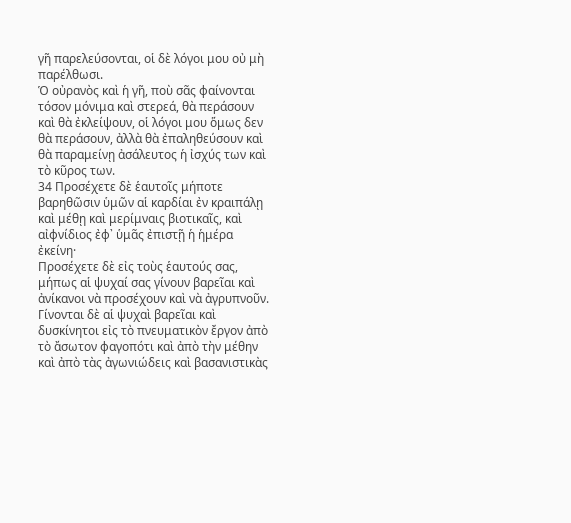γῆ παρελεύσονται, οἱ δὲ λόγοι μου οὐ μὴ παρέλθωσι.
Ὁ οὐρανὸς καὶ ἡ γῆ, ποὺ σᾶς φαίνονται τόσον μόνιμα καὶ στερεά, θὰ περάσουν καὶ θὰ ἐκλείψουν, οἱ λόγοι μου ὅμως δεν θὰ περάσουν, ἀλλὰ θὰ ἐπαληθεύσουν καὶ θὰ παραμείνῃ ἀσάλευτος ἡ ἰσχύς των καὶ τὸ κῦρος των.
34 Προσέχετε δὲ ἑαυτοῖς μήποτε βαρηθῶσιν ὑμῶν αἱ καρδίαι ἐν κραιπάλῃ καὶ μέθῃ καὶ μερίμναις βιοτικαῖς, καὶ αἰφνίδιος ἐφ᾿ ὑμᾶς ἐπιστῇ ἡ ἡμέρα ἐκείνη·
Προσέχετε δὲ εἰς τοὺς ἑαυτούς σας, μήπως αἱ ψυχαί σας γίνουν βαρεῖαι καὶ ἀνίκανοι νὰ προσέχουν καὶ νὰ ἀγρυπνοῦν. Γίνονται δὲ αἱ ψυχαὶ βαρεῖαι καὶ δυσκίνητοι εἰς τὸ πνευματικὸν ἔργον ἀπὸ τὸ ἄσωτον φαγοπότι καὶ ἀπὸ τὴν μέθην καὶ ἀπὸ τὰς ἀγωνιώδεις καὶ βασανιστικὰς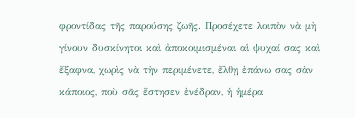φροντίδας τῆς παρούσης ζωῆς. Προσέχετε λοιπὸν νὰ μὴ γίνουν δυσκίνητοι καὶ ἀποκοιμισμέναι αἱ ψυχαί σας καὶ ἔξαφνα, χωρὶς νὰ τὴν περιμένετε, ἔλθῃ ἐπάνω σας σὰν κάποιος, ποὺ σᾶς ἔστησεν ἐνέδραν, ἡ ἡμέρα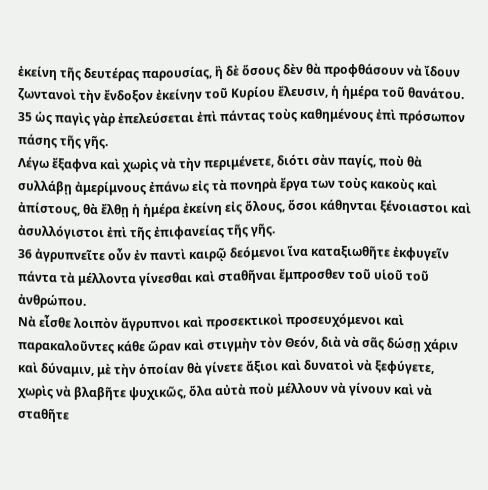ἐκείνη τῆς δευτέρας παρουσίας, ἢ δὲ ὅσους δὲν θὰ προφθάσουν νὰ ἴδουν ζωντανοὶ τὴν ἔνδοξον ἐκείνην τοῦ Κυρίου ἔλευσιν, ἡ ἡμέρα τοῦ θανάτου.
35 ὡς παγὶς γὰρ ἐπελεύσεται ἐπὶ πάντας τοὺς καθημένους ἐπὶ πρόσωπον πάσης τῆς γῆς.
Λέγω ἔξαφνα καὶ χωρὶς νὰ τὴν περιμένετε, διότι σὰν παγίς, ποὺ θὰ συλλάβῃ ἀμερίμνους ἐπάνω εἰς τὰ πονηρὰ ἔργα των τοὺς κακοὺς καὶ ἀπίστους, θὰ ἔλθῃ ἡ ἡμέρα ἐκείνη εἰς ὅλους, ὅσοι κάθηνται ξένοιαστοι καὶ ἀσυλλόγιστοι ἐπὶ τῆς ἐπιφανείας τῆς γῆς.
36 ἀγρυπνεῖτε οὖν ἐν παντὶ καιρῷ δεόμενοι ἵνα καταξιωθῆτε ἐκφυγεῖν πάντα τὰ μέλλοντα γίνεσθαι καὶ σταθῆναι ἔμπροσθεν τοῦ υἱοῦ τοῦ ἀνθρώπου.
Νὰ εἶσθε λοιπὸν ἄγρυπνοι καὶ προσεκτικοὶ προσευχόμενοι καὶ παρακαλοῦντες κάθε ὥραν καὶ στιγμὴν τὸν Θεόν, διὰ νὰ σᾶς δώσῃ χάριν καὶ δύναμιν, μὲ τὴν ὁποίαν θὰ γίνετε ἄξιοι καὶ δυνατοὶ νὰ ξεφύγετε, χωρὶς νὰ βλαβῆτε ψυχικῶς, ὅλα αὐτὰ ποὺ μέλλουν νὰ γίνουν καὶ νὰ σταθῆτε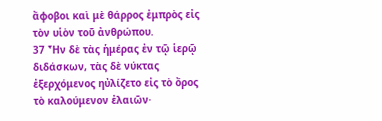ἄφοβοι καὶ μὲ θάρρος ἐμπρὸς εἰς τὸν υἱὸν τοῦ ἀνθρώπου.
37 Ἦν δὲ τὰς ἡμέρας ἐν τῷ ἱερῷ διδάσκων, τὰς δὲ νύκτας ἐξερχόμενος ηὐλίζετο εἰς τὸ ὄρος τὸ καλούμενον ἐλαιῶν·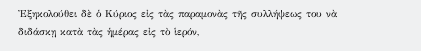Ἐξηκολούθει δὲ ὁ Κύριος εἰς τὰς παραμονὰς τῆς συλλήψεως του νὰ διδάσκῃ κατὰ τὰς ἡμέρας εἰς τὸ ἱερόν,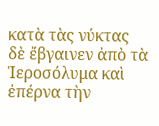κατὰ τὰς νύκτας δὲ ἔβγαινεν ἀπὸ τὰ Ἱεροσόλυμα καὶ ἐπέρνα τὴν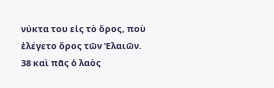νύκτα του εἰς τὸ ὅρος, ποὺ ἐλέγετο ὄρος τῶν Ἐλαιῶν.
38 καὶ πᾶς ὁ λαὸς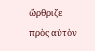ὤρθριζε πρὸς αὐτὸν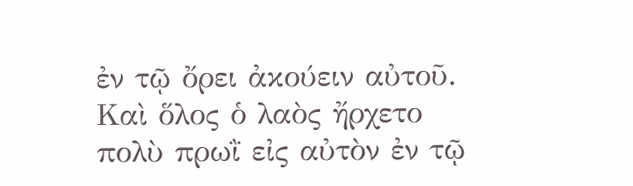ἐν τῷ ὄρει ἀκούειν αὐτοῦ.
Καὶ ὅλος ὁ λαὸς ἤρχετο πολὺ πρωῒ εἰς αὐτὸν ἐν τῷ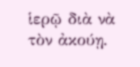ἱερῷ διὰ νὰ τὸν ἀκούῃ.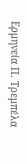Ερμηνεία Π. Τρεμπέλα